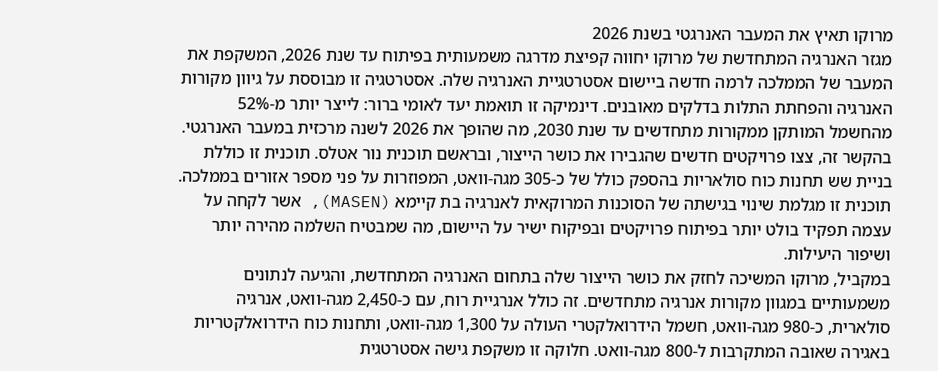מרוקו תאיץ את המעבר האנרגטי בשנת 2026
מגזר האנרגיה המתחדשת של מרוקו יחווה קפיצת מדרגה משמעותית בפיתוח עד שנת 2026, המשקפת את המעבר של הממלכה לרמה חדשה ביישום אסטרטגיית האנרגיה שלה. אסטרטגיה זו מבוססת על גיוון מקורות האנרגיה והפחתת התלות בדלקים מאובנים. דינמיקה זו תואמת יעד לאומי ברור: לייצר יותר מ-52% מהחשמל המותקן ממקורות מתחדשים עד שנת 2030, מה שהופך את 2026 לשנה מרכזית במעבר האנרגטי.
בהקשר זה, צצו פרויקטים חדשים שהגבירו את כושר הייצור, ובראשם תוכנית נור אטלס. תוכנית זו כוללת בניית שש תחנות כוח סולאריות בהספק כולל של כ-305 מגה-וואט, המפוזרות על פני מספר אזורים בממלכה. תוכנית זו מגלמת שינוי בגישתה של הסוכנות המרוקאית לאנרגיה בת קיימא (MASEN), אשר לקחה על עצמה תפקיד בולט יותר בפיתוח פרויקטים ובפיקוח ישיר על היישום, מה שמבטיח השלמה מהירה יותר ושיפור היעילות.
במקביל, מרוקו המשיכה לחזק את כושר הייצור שלה בתחום האנרגיה המתחדשת, והגיעה לנתונים משמעותיים במגוון מקורות אנרגיה מתחדשים. זה כולל אנרגיית רוח, עם כ-2,450 מגה-וואט, אנרגיה סולארית, כ-980 מגה-וואט, חשמל הידרואלקטרי העולה על 1,300 מגה-וואט, ותחנות כוח הידרואלקטריות באגירה שאובה המתקרבות ל-800 מגה-וואט. חלוקה זו משקפת גישה אסטרטגית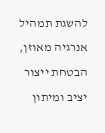להשגת תמהיל אנרגיה מאוזן, הבטחת ייצור יציב ומיתון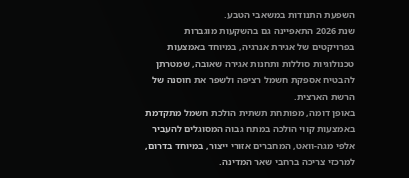השפעת התנודות במשאבי הטבע.
שנת 2026 התאפיינה גם בהשקעות מוגברות בפרויקטים של אגירת אנרגיה, במיוחד באמצעות טכנולוגיות סוללות ותחנות אגירה שאובה, שמטרתן להבטיח אספקת חשמל רציפה ולשפר את חוסנה של הרשת הארצית.
באופן דומה, מפותחת תשתית הולכת חשמל מתקדמת באמצעות קווי הולכה במתח גבוה המסוגלים להעביר אלפי מגה-וואט, המחברים אזורי ייצור, במיוחד בדרום, למרכזי צריכה ברחבי שאר המדינה.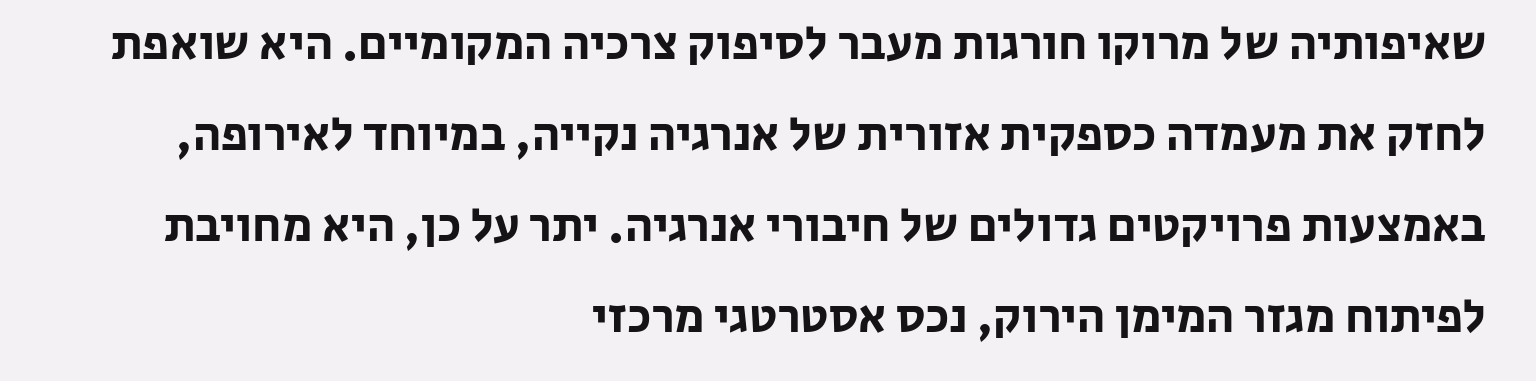שאיפותיה של מרוקו חורגות מעבר לסיפוק צרכיה המקומיים. היא שואפת לחזק את מעמדה כספקית אזורית של אנרגיה נקייה, במיוחד לאירופה, באמצעות פרויקטים גדולים של חיבורי אנרגיה. יתר על כן, היא מחויבת לפיתוח מגזר המימן הירוק, נכס אסטרטגי מרכזי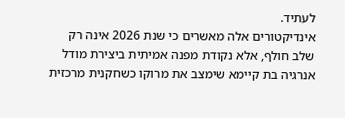לעתיד.
אינדיקטורים אלה מאשרים כי שנת 2026 אינה רק שלב חולף, אלא נקודת מפנה אמיתית ביצירת מודל אנרגיה בת קיימא שימצב את מרוקו כשחקנית מרכזית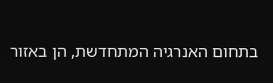בתחום האנרגיה המתחדשת, הן באזור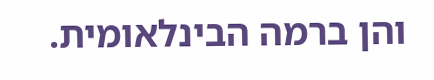והן ברמה הבינלאומית.